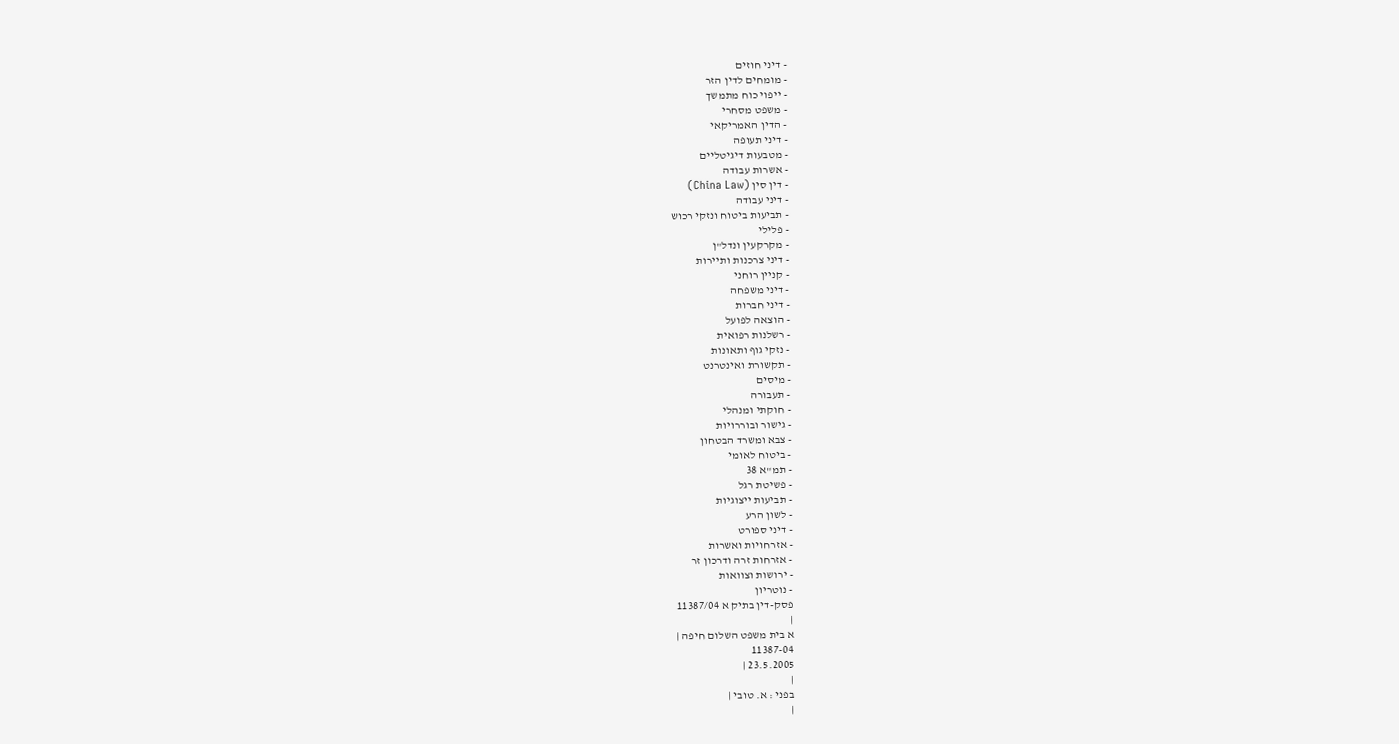- דיני חוזים
- מומחים לדין הזר
- ייפוי כוח מתמשך
- משפט מסחרי
- הדין האמריקאי
- דיני תעופה
- מטבעות דיגיטליים
- אשרות עבודה
- דין סין (China Law)
- דיני עבודה
- תביעות ביטוח ונזקי רכוש
- פלילי
- מקרקעין ונדל"ן
- דיני צרכנות ותיירות
- קניין רוחני
- דיני משפחה
- דיני חברות
- הוצאה לפועל
- רשלנות רפואית
- נזקי גוף ותאונות
- תקשורת ואינטרנט
- מיסים
- תעבורה
- חוקתי ומנהלי
- גישור ובוררויות
- צבא ומשרד הבטחון
- ביטוח לאומי
- תמ"א 38
- פשיטת רגל
- תביעות ייצוגיות
- לשון הרע
- דיני ספורט
- אזרחויות ואשרות
- אזרחות זרה ודרכון זר
- ירושות וצוואות
- נוטריון
פסק-דין בתיק א 11387/04
|
א בית משפט השלום חיפה |
11387-04
23.5.2005 |
|
בפני : א. טובי |
|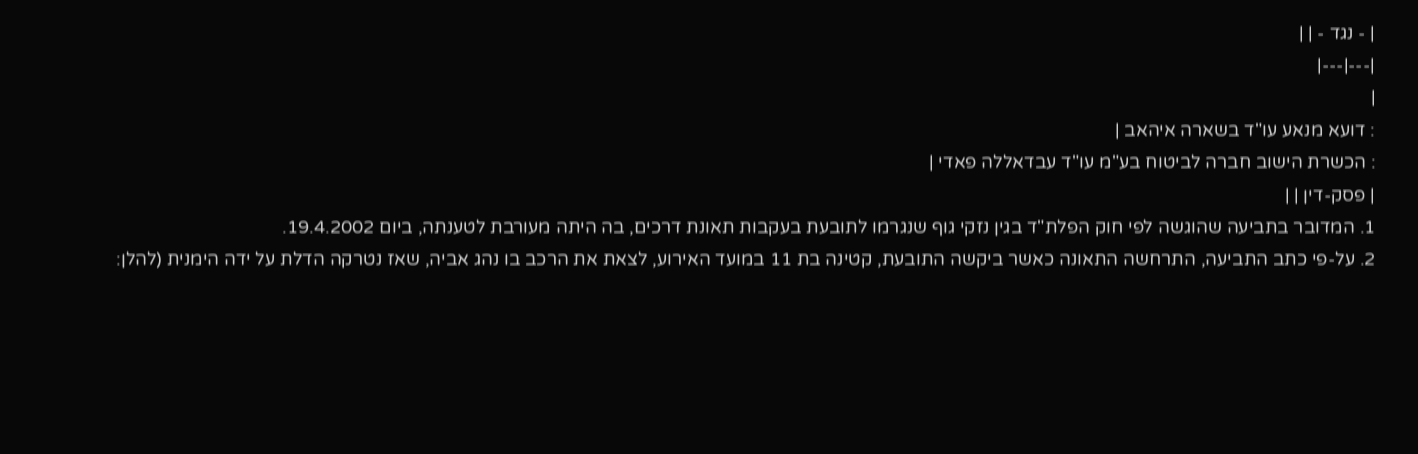| - נגד - | |
|---|---|
|
: דועא מנאע עו"ד בשארה איהאב |
: הכשרת הישוב חברה לביטוח בע"מ עו"ד עבדאללה פאדי |
| פסק-דין | |
1. המדובר בתביעה שהוגשה לפי חוק הפלת"ד בגין נזקי גוף שנגרמו לתובעת בעקבות תאונת דרכים, בה היתה מעורבת לטענתה, ביום 19.4.2002.
2. על-פי כתב התביעה, התרחשה התאונה כאשר ביקשה התובעת, קטינה בת 11 במועד האירוע, לצאת את הרכב בו נהג אביה, שאז נטרקה הדלת על ידה הימנית (להלן: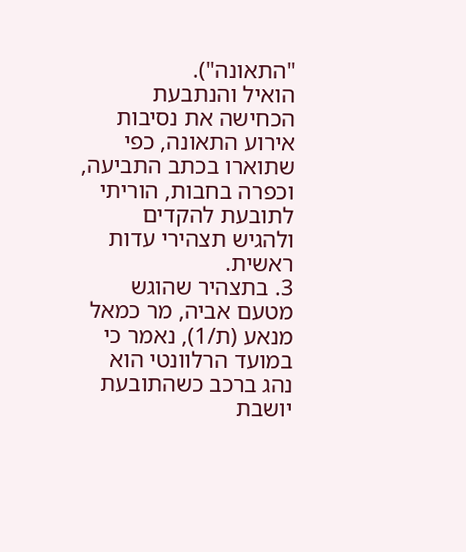"התאונה").
הואיל והנתבעת הכחישה את נסיבות אירוע התאונה, כפי שתוארו בכתב התביעה, וכפרה בחבות, הוריתי לתובעת להקדים ולהגיש תצהירי עדות ראשית.
3. בתצהיר שהוגש מטעם אביה, מר כמאל מנאע (ת/1), נאמר כי במועד הרלוונטי הוא נהג ברכב כשהתובעת יושבת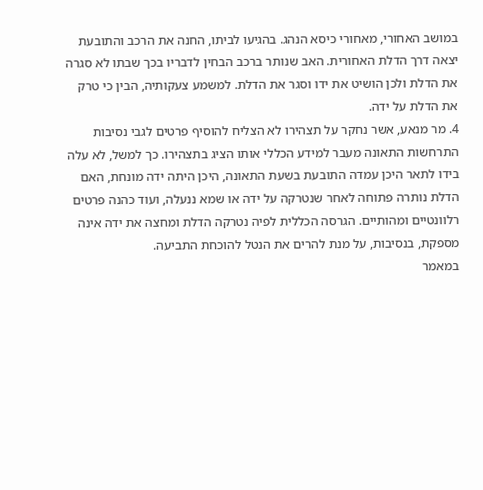במושב האחורי, מאחורי כיסא הנהג. בהגיעו לביתו, החנה את הרכב והתובעת יצאה דרך הדלת האחורית. האב שנותר ברכב הבחין לדבריו בכך שבתו לא סגרה את הדלת ולכן הושיט את ידו וסגר את הדלת. למשמע צעקותיה, הבין כי טרק את הדלת על ידה.
4. מר מנאע, אשר נחקר על תצהירו לא הצליח להוסיף פרטים לגבי נסיבות התרחשות התאונה מעבר למידע הכללי אותו הציג בתצהירו. כך למשל, לא עלה בידו לתאר היכן עמדה התובעת בשעת התאונה, היכן היתה ידה מונחת, האם הדלת נותרה פתוחה לאחר שנטרקה על ידה או שמא ננעלה, ועוד כהנה פרטים רלוונטיים ומהותיים. הגרסה הכללית לפיה נטרקה הדלת ומחצה את ידה אינה מספקת, בנסיבות, על מנת להרים את הנטל להוכחת התביעה.
במאמר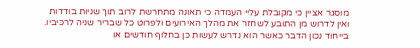מוסגר אציין כי מקובלת עליי העמדה כי תאונה מתחרשת לרוב תוך שניות בודדות ואין לדרוש מן התובע לשחזר את מהלך האירועים ולפרוט כל שבריר שניה לרכיביו. בייחוד נכון הדבר כאשר הוא נדרש לעשות כן בחלוף חודשים או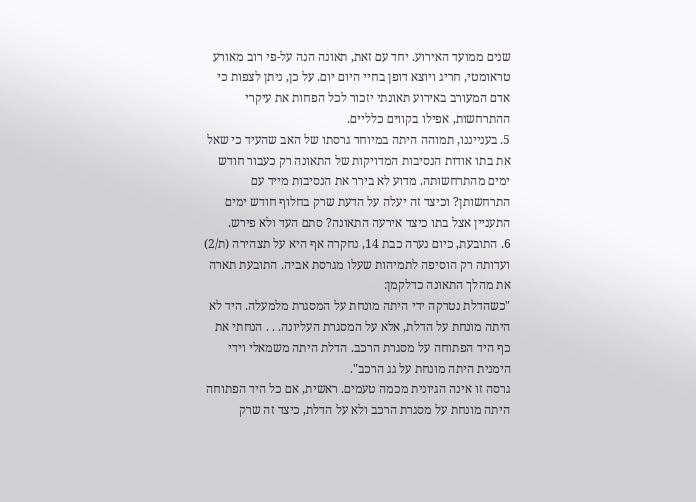שנים ממועד האירוע. יחד עם זאת, תאונה הנה על-פי רוב מאורע טראומטי, חריג ויוצא דופן בחיי היום יום. על כן, ניתן לצפות כי אדם המעורב באירוע תאונתי יזכור לכל הפחות את עיקרי ההתרחשות, אפילו בקווים כלליים.
5. בענייננו, תמוהה היתה במיוחד גרסתו של האב שהעיד כי שאל את בתו אודות הנסיבות המדויקות של התאונה רק כעבור חודש ימים מהתרחשותה. מדוע לא בירר את הנסיבות מייד עם התרחשותן? וכיצד זה יעלה על הדעת שרק בחלוף חודש ימים התעניין אצל בתו כיצד אירעה התאונה? סתם העד ולא פירש.
6. התובעת, כיום נערה כבת 14, נחקרה אף היא על תצהירה (ת/2) ועדותה רק הוסיפה לתמיהות שעלו מגרסת אביה. התובעת תארה את מהלך התאונה כדלקמן:
"כשהדלת נטרקה ידי היתה מונחת על המסגרת מלמעלה. היד לא היתה מונחת על הדלת, אלא על המסגרת העליונה. . . הנחתי את כף היד הפתוחה על מסגרת הרכב. הדלת היתה משמאלי וידי הימנית היתה מונחת על גג הרכב".
גרסה זו אינה הגיונית מכמה טעמים. ראשית, אם כל היד הפתוחה היתה מונחת על מסגרת הרכב ולא על הדלת, כיצד זה שרק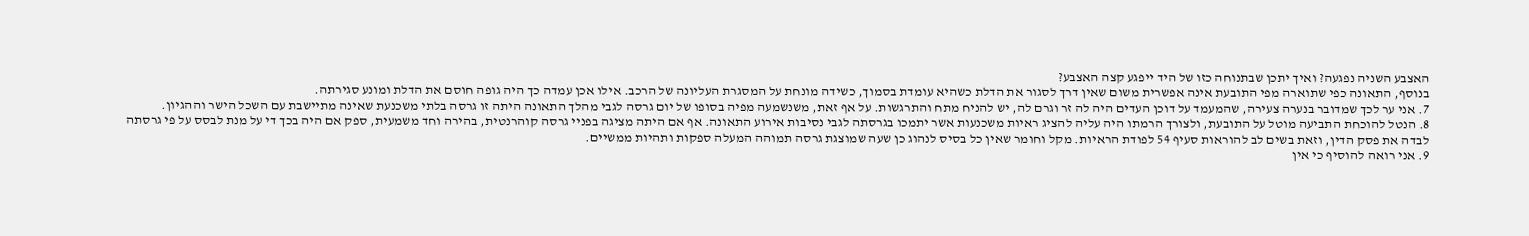האצבע השניה נפגעה? ואיך יתכן שבתנוחה כזו של היד ייפגע קצה האצבע?
בנוסף, התאונה כפי שתוארה מפי התובעת אינה אפשרית משום שאין דרך לסגור את הדלת כשהיא עומדת בסמוך, כשידה מונחת על המסגרת העליונה של הרכב. אילו אכן עמדה כך היה גופה חוסם את הדלת ומונע סגירתה.
7. אני ער לכך שמדובר בנערה צעירה, שהמעמד על דוכן העדים היה לה זר וגרם לה, יש להניח מתח והתרגשות. על אף זאת, משנשמעה מפיה בסופו של יום גרסה לגבי מהלך התאונה היתה זו גרסה בלתי משכנעת שאינה מתיישבת עם השכל הישר וההגיון.
8. הנטל להוכחת התביעה מוטל על התובעת, ולצורך הרמתו היה עליה להציג ראיות משכנעות אשר יתמכו בגרסתה לגבי נסיבות אירוע התאונה. אף אם היתה מציגה בפניי גרסה קוהרנטית, בהירה וחד משמעית, ספק אם היה בכך די על מנת לבסס על פי גרסתה לבדה את פסק הדין, וזאת בשים לב להוראות סעיף 54 לפודת הראיות. מקל וחומר שאין כל בסיס לנהוג כן שעה שמוצגת גרסה תמוהה המעלה ספקות ותהיות ממשיים.
9. אני רואה להוסיף כי אין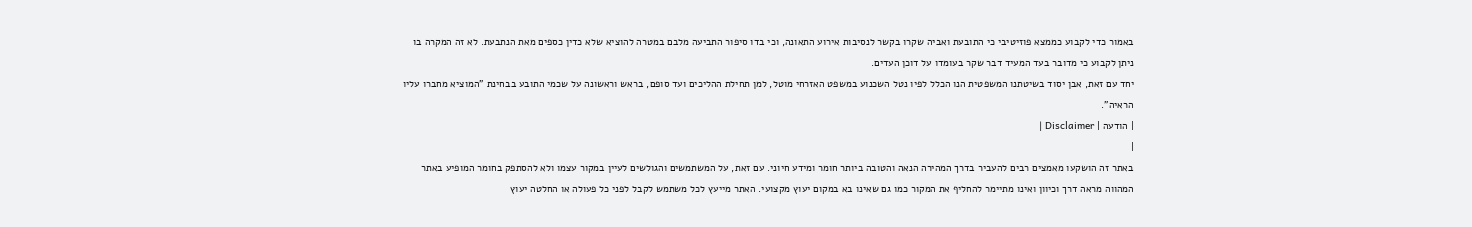באמור כדי לקבוע כממצא פוזיטיבי כי התובעת ואביה שקרו בקשר לנסיבות אירוע התאונה, וכי בדו סיפור התביעה מלבם במטרה להוציא שלא כדין כספים מאת הנתבעת. לא זה המקרה בו ניתן לקבוע כי מדובר בעד המעיד דבר שקר בעומדו על דוכן העדים.
יחד עם זאת, אבן יסוד בשיטתנו המשפטית הנו הכלל לפיו נטל השכנוע במשפט האזרחי מוטל, למן תחילת ההליכים ועד סופם, בראש וראשונה על שכמי התובע בבחינת "המוציא מחברו עליו הראיה".
| הודעה | Disclaimer |
|
באתר זה הושקעו מאמצים רבים להעביר בדרך המהירה הנאה והטובה ביותר חומר ומידע חיוני. עם זאת, על המשתמשים והגולשים לעיין במקור עצמו ולא להסתפק בחומר המופיע באתר המהווה מראה דרך וכיוון ואינו מתיימר להחליף את המקור כמו גם שאינו בא במקום יעוץ מקצועי. האתר מייעץ לכל משתמש לקבל לפני כל פעולה או החלטה יעוץ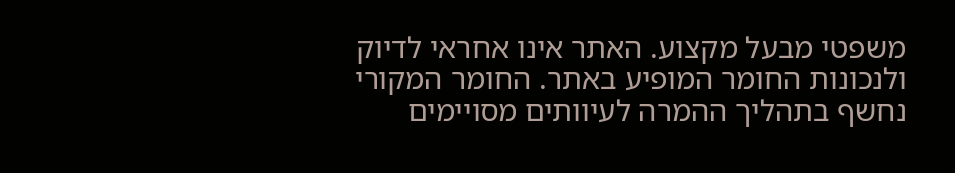משפטי מבעל מקצוע. האתר אינו אחראי לדיוק ולנכונות החומר המופיע באתר. החומר המקורי נחשף בתהליך ההמרה לעיוותים מסויימים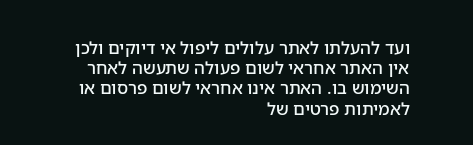ועד להעלתו לאתר עלולים ליפול אי דיוקים ולכן אין האתר אחראי לשום פעולה שתעשה לאחר השימוש בו. האתר אינו אחראי לשום פרסום או לאמיתות פרטים של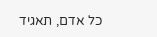כל אדם, תאגיד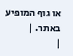או גוף המופיע באתר. |
|